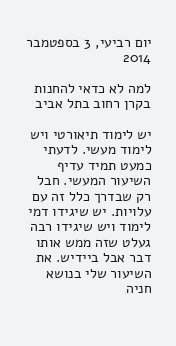יום רביעי, 3 בספטמבר 2014

למה לא כדאי להחנות בקרן רחוב בתל אביב

יש לימוד תיאורטי ויש לימוד מעשי. לדעתי כמעט תמיד עדיף השיעור המעשי. חבל רק שבדרך כלל זה עם עלויות. יש שיגידו דמי לימוד ויש שיגידו רבה געלט שזה ממש אותו דבר אבל ביידיש. את השיעור שלי בנושא חניה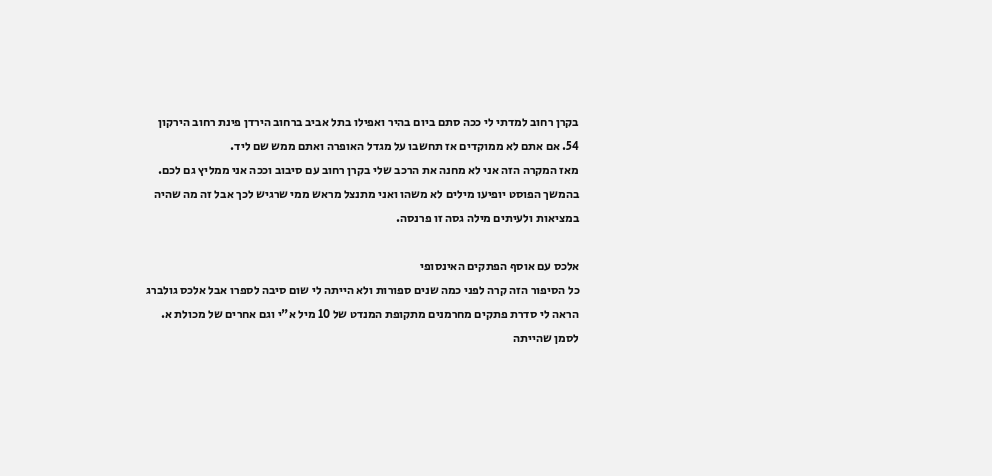בקרן רחוב למדתי לי ככה סתם ביום בהיר ואפילו בתל אביב ברחוב הירדן פינת רחוב הירקון 54. אם אתם לא ממוקדים אז תחשבו על מגדל האופרה ואתם ממש שם ליד.
מאז המקרה הזה אני לא מחנה את הרכב שלי בקרן רחוב עם סיבוב וככה אני ממליץ גם לכם. בהמשך הפוסט יופיעו מילים לא משהו ואני מתנצל מראש ממי שרגיש לכך אבל זה מה שהיה במציאות ולעיתים מילה גסה זו פרנסה.

אלכס עם אוסף הפתקים האינסופי
כל הסיפור הזה קרה לפני כמה שנים ספורות ולא הייתה לי שום סיבה לספרו אבל אלכס גולברג הראה לי סדרת פתקים מחרמנים מתקופת המנדט של 10 מיל א"י וגם אחרים של מכולת א. לסמן שהייתה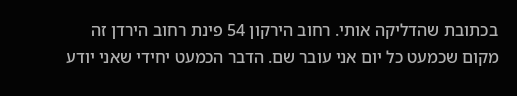בכתובת שהדליקה אותי. רחוב הירקון 54 פינת רחוב הירדן זה מקום שכמעט כל יום אני עובר שם. הדבר הכמעט יחידי שאני יודע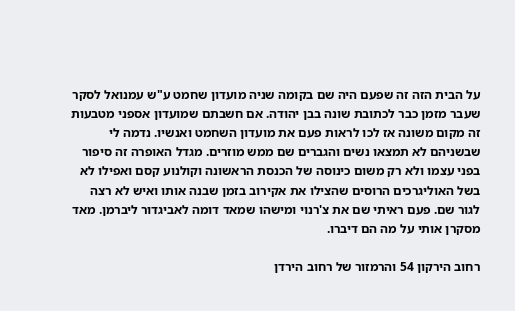על הבית הזה זה שפעם היה שם בקומה שניה מועדון שחמט ע"ש עמנואל לסקר שעבר מזמן כבר לכתובת שונה בבן יהודה. אם חשבתם שמועדון אספני מטבעות זה מקום משונה אז לכו לראות פעם את מועדון השחמט ואנשיו. נדמה לי שבשניהם לא תמצאו נשים והגברים שם ממש מוזרים. מגדל האופרה זה סיפור בפני עצמו ולא רק משום כינוסה של הכנסת הראשונה וקולנוע קסם ואפילו לא בשל האוליגרכים הרוסים שהצילו את אקירוב בזמן שבנה אותו ואיש לא רצה לגור שם. פעם ראיתי שם את צ'רנוי ומישהו שמאד דומה לאביגדור ליברמן. מאד מסקרן אותי על מה הם דיברו.

רחוב הירקון 54 והרמזור של רחוב הירדן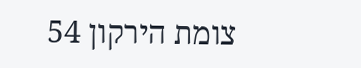צומת הירקון 54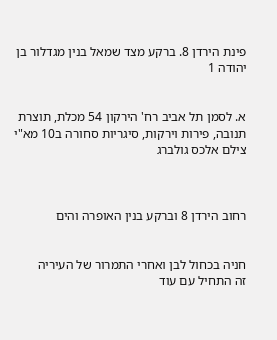פינת הירדן 8. ברקע מצד שמאל בנין מגדלור בן יהודה 1


א. לסמן תל אביב רח' הירקון 54 מכלת, תוצרת תנובה, פירות וירקות, סיגריות סחורה ב10 מא"י
צילם אלכס גולברג



רחוב הירדן 8 וברקע בנין האופרה והים


חניה בכחול לבן ואחרי התמרור של העיריה
זה התחיל עם עוד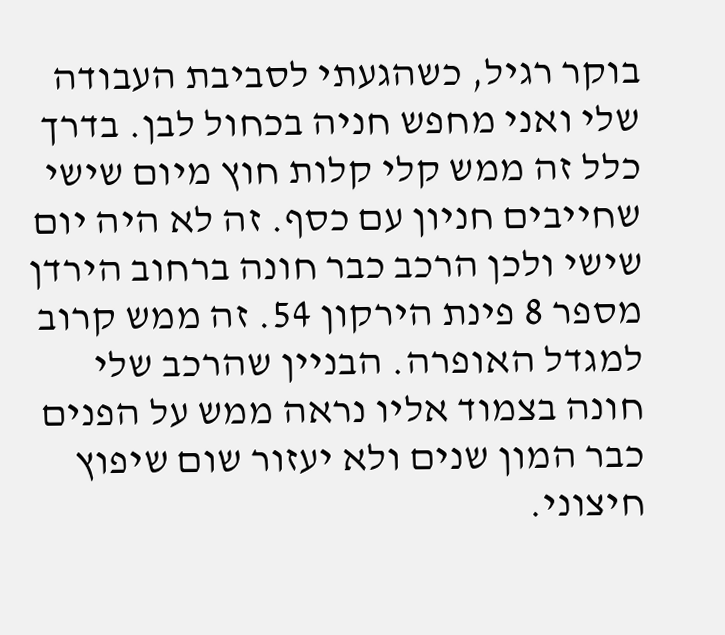בוקר רגיל, כשהגעתי לסביבת העבודה שלי ואני מחפש חניה בכחול לבן. בדרך כלל זה ממש קלי קלות חוץ מיום שישי שחייבים חניון עם כסף. זה לא היה יום שישי ולכן הרכב כבר חונה ברחוב הירדן מספר 8 פינת הירקון 54. זה ממש קרוב למגדל האופרה. הבניין שהרכב שלי חונה בצמוד אליו נראה ממש על הפנים כבר המון שנים ולא יעזור שום שיפוץ חיצוני.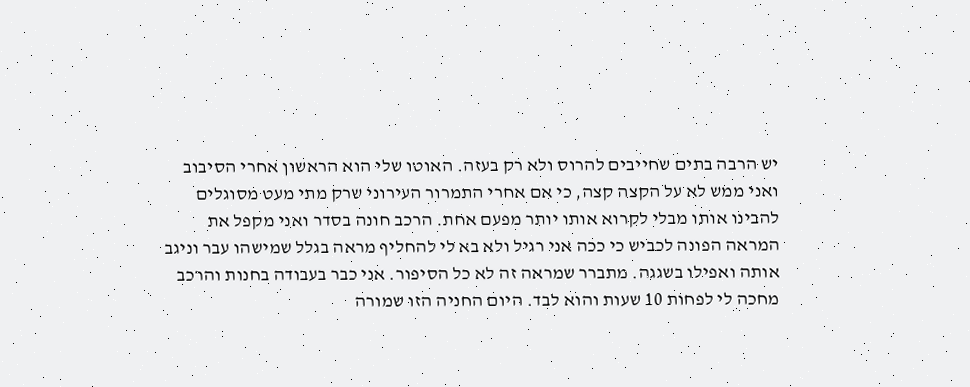יש הרבה בתים שחייבים להרוס ולא רק בעזה. האוטו שלי הוא הראשון אחרי הסיבוב ואני ממש לא על הקצה קצה, כי אם אחרי התמרור העירוני שרק מתי מעט מסוגלים להבינו אותו מבלי לקרוא אותו יותר מפעם אחת. הרכב חונה בסדר ואני מקפל את המראה הפונה לכביש כי ככה אני רגיל ולא בא לי להחליף מראה בגלל שמישהו עבר וניגב אותה ואפילו בשגגה. מתברר שמראה זה לא כל הסיפור. אני כבר בעבודה בחנות והרכב מחכה לי לפחות 10 שעות והוא לבד. היום החניה הזו שמורה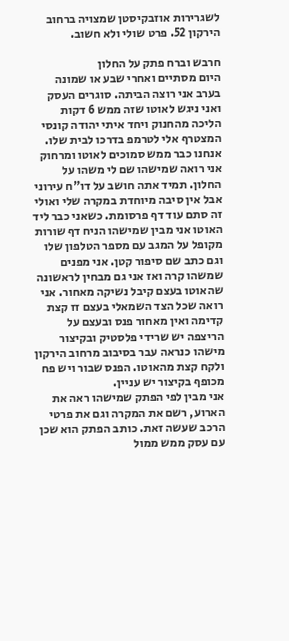לשגרירות אוזבקיסטן שמצויה ברחוב הירקון 52. פרט שולי ולא חשוב.

חרבש וברח פתק על החלון
היום מסתיים ואחרי שבע או שמונה בערב אני רוצה הביתה. סוגרים העסק ואני ניגש לאוטו שזה ממש 6 דקות הליכה מהחנוק ויחד איתי יהודה קונסי המצטרף אלי לטרמפ בדרכו לבית שלו. אנחנו כבר ממש סמוכים לאוטו ומרחוק אני רואה שמישהו שם לי משהו על החלון. תמיד אתה חושב על דו"ח עירוני אבל אין סיבה מיוחדת במקרה שלי ואולי זה סתם עוד דף פרסומת. כשאני כבר ליד האוטו אני מבין שמישהו הניח דף שורות מקופל על המגב עם מספר הטלפון שלו וגם כתב שם סיפור קטן. אני מפנים שמשהו קרה ואז אני גם מבחין לראשונה שהאוטו בעצם קיבל נשיקה מאחור. אני רואה שכל הצד השמאלי בעצם זז קצת קדימה ואין מאחור פנס ובעצם על הריצפה יש שרידי פלסטיק ובקיצור מישהו כנראה עבר בסיבוב מרחוב הירקון ולקח קצת מהאוטו. הפנס שבור ויש פח מכופף בקיצור יש עניין.
אני מבין לפי הפתק שמישהו ראה את הארוע, רשם את המקרה וגם את פרטי הרכב שעשה זאת. כותב הפתק הוא שכן עם עסק ממש ממול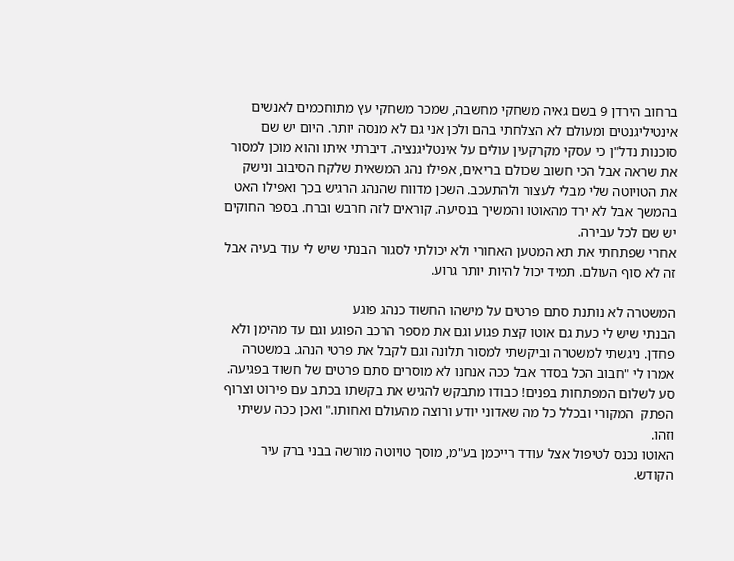ברחוב הירדן 9 בשם גאיה משחקי מחשבה, שמכר משחקי עץ מתוחכמים לאנשים אינטיליגנטים ומעולם לא הצלחתי בהם ולכן אני גם לא מנסה יותר. היום יש שם סוכנות נדל"ן כי עסקי מקרקעין עולים על אינטליגנציה. דיברתי איתו והוא מוכן למסור את שראה אבל הכי חשוב שכולם בריאים, אפילו נהג המשאית שלקח הסיבוב ונישק את הטויוטה שלי מבלי לעצור ולהתעכב. השכן מדווח שהנהג הרגיש בכך ואפילו האט בהמשך אבל לא ירד מהאוטו והמשיך בנסיעה. קוראים לזה חרבש וברח. בספר החוקים יש שם לכל עבירה.
אחרי שפתחתי את תא המטען האחורי ולא יכולתי לסגור הבנתי שיש לי עוד בעיה אבל זה לא סוף העולם. תמיד יכול להיות יותר גרוע.

המשטרה לא נותנת סתם פרטים על מישהו החשוד כנהג פוגע
הבנתי שיש לי כעת גם אוטו קצת פגוע וגם את מספר הרכב הפוגע וגם עד מהימן ולא פחדן. ניגשתי למשטרה וביקשתי למסור תלונה וגם לקבל את פרטי הנהג. במשטרה אמרו לי "חבוב הכל בסדר אבל ככה אנחנו לא מוסרים סתם פרטים של חשוד בפגיעה. סע לשלום המפתחות בפנים! כבודו מתבקש להגיש את בקשתו בכתב עם פירוט וצרוף הפתק  המקורי ובכלל כל מה שאדוני יודע ורוצה מהעולם ואחותו." ואכן ככה עשיתי וזהו.
האוטו נכנס לטיפול אצל עודד רייכמן בע"מ, מוסך טויוטה מורשה בבני ברק עיר הקודש.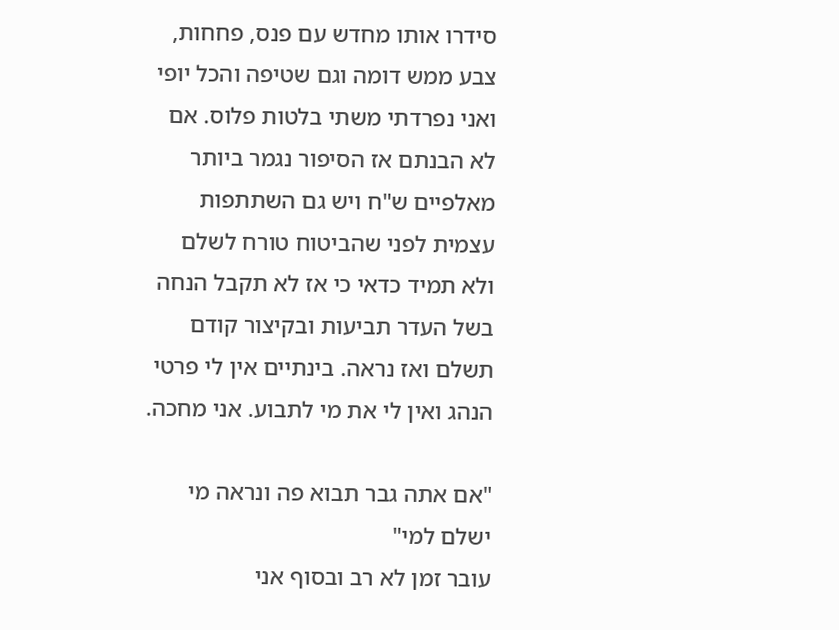סידרו אותו מחדש עם פנס, פחחות, צבע ממש דומה וגם שטיפה והכל יופי ואני נפרדתי משתי בלטות פלוס. אם לא הבנתם אז הסיפור נגמר ביותר מאלפיים ש"ח ויש גם השתתפות עצמית לפני שהביטוח טורח לשלם ולא תמיד כדאי כי אז לא תקבל הנחה בשל העדר תביעות ובקיצור קודם תשלם ואז נראה. בינתיים אין לי פרטי הנהג ואין לי את מי לתבוע. אני מחכה.

"אם אתה גבר תבוא פה ונראה מי ישלם למי"
עובר זמן לא רב ובסוף אני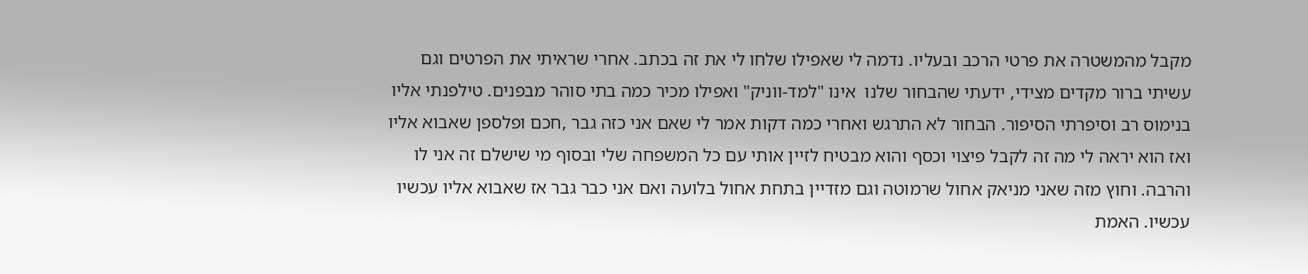מקבל מהמשטרה את פרטי הרכב ובעליו. נדמה לי שאפילו שלחו לי את זה בכתב. אחרי שראיתי את הפרטים וגם עשיתי ברור מקדים מצידי, ידעתי שהבחור שלנו  אינו "למד-ווניק" ואפילו מכיר כמה בתי סוהר מבפנים. טילפנתי אליו בנימוס רב וסיפרתי הסיפור. הבחור לא התרגש ואחרי כמה דקות אמר לי שאם אני כזה גבר ,חכם ופלספן שאבוא אליו ואז הוא יראה לי מה זה לקבל פיצוי וכסף והוא מבטיח לזיין אותי עם כל המשפחה שלי ובסוף מי שישלם זה אני לו והרבה. וחוץ מזה שאני מניאק אחול שרמוטה וגם מזדיין בתחת אחול בלועה ואם אני כבר גבר אז שאבוא אליו עכשיו עכשיו. האמת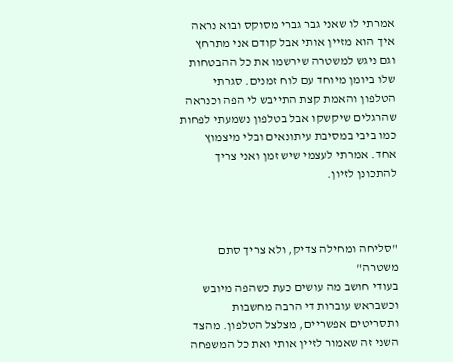אמרתי לו שאני גבר גברי מסוקס ובוא נראה איך הוא מזיין אותי אבל קודם אני מתרחץ וגם ניגש למשטרה שירשמו את כל ההבטחות שלו ביומן מיוחד עם לוח זמנים. סגרתי הטלפון והאמת קצת התייבש לי הפה וכנראה שהרגלים שיקשקו אבל בטלפון נשמעתי לפחות כמו ביבי במסיבת עיתונאים ובלי מיצמוץ אחד. אמרתי לעצמי שיש זמן ואני צריך להתכונן לזיון.



"סליחה ומחילה צדיק, ולא צריך סתם משטרה"
בעודי חושב מה עושים כעת כשהפה מיובש וכשבראש עוברות די הרבה מחשבות ותסריטים אפשריים, מצלצל הטלפון. מהצד השני זה שאמור לזיין אותי ואת כל המשפחה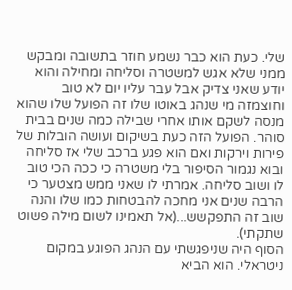שלי. כעת הוא כבר נשמע חוזר בתשובה ומבקש ממני שלא אגש למשטרה וסליחה ומחילה והוא יודע שאני צדיק אבל עבר עליו יום לא טוב וחוצמזה מי שנהג באוטו שלו זה הפועל שלו שהוא מנסה לשקם אותו אחרי שבילה כמה שנים בבית סוהר. הפועל הזה כעת בשיקום ועושה הובלות של פירות וירקות ואם הוא פגע ברכב שלי אז סליחה ובוא נגמור הסיפור בלי משטרה כי ככה הכי טוב לו ושוב סליחה. אמרתי לו שאני ממש מצטער כי הרבה שנים אני מחכה להבטחות כמו שלו והנה שוב זה התפקשש...(אל תאמינו לשום מילה פשוט שתקתי).
הסוף היה שניפגשתי עם הנהג הפוגע במקום ניטראלי. הוא הביא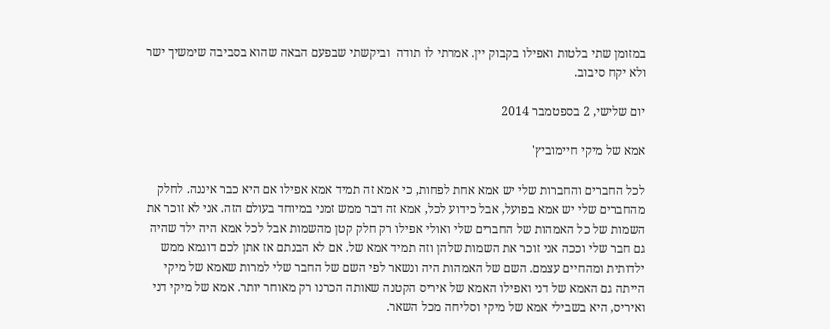במזומן שתי בלטות ואפילו בקבוק יין. אמרתי לו תודה  וביקשתי שבפעם הבאה שהוא בסביבה שימשיך ישר ולא יקח סיבוב.

יום שלישי, 2 בספטמבר 2014

אמא של מיקי חיימוביץ'

לכל החברים והחברות שלי יש אמא אחת לפחות, כי אמא זה תמיד אמא אפילו אם היא כבר איננה. לחלק מהחברים שלי יש אמא בפועל, אבל כידוע לכל, אמא זה דבר ממש זמני במיוחד בעולם הזה. אני לא זוכר את השמות של כל האמהות של החברים שלי ואולי אפילו רק חלק קטן מהשמות אבל לכל אמא היה ילד שהיה גם חבר שלי וככה אני זוכר את השמות שלהן וזה תמיד אמא של. אם לא הבנתם אז אתן לכם דוגמא ממש ילדותית ומהחיים עצמם. השם של האמהות היה ונשאר לפי השם של החבר שלי למרות שאמא של מיקי הייתה גם האמא של דני ואפילו האמא של איריס הקטנה שאותה הכרנו רק מאוחר יותר. אמא של מיקי דני ואיריס, היא בשבילי אמא של מיקי וסליחה מכל השאר.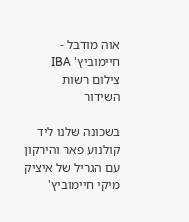אוה מודבל - חיימוביץ' IBA צילום רשות השידור

בשכונה שלנו ליד קולנוע פאר והירקון עם הגריל של איציק
מיקי חיימוביץ'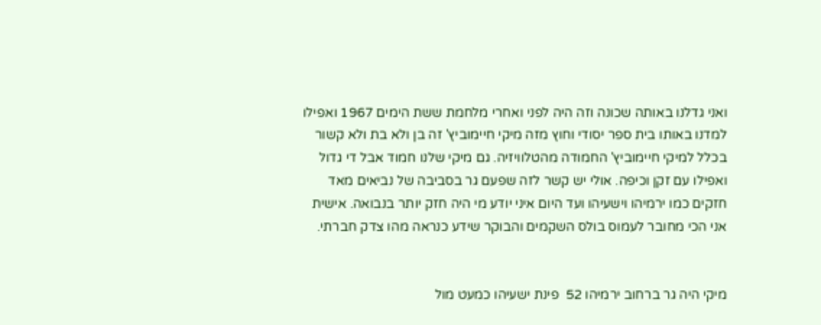ואני גדלנו באותה שכונה וזה היה לפני ואחרי מלחמת ששת הימים 1967 ואפילו למדנו באותו בית ספר יסודי וחוץ מזה מיקי חיימוביץ' זה בן ולא בת ולא קשור בכלל למיקי חיימוביץ' החמודה מהטלוויזיה. גם מיקי שלנו חמוד אבל די גדול ואפילו עם זקן וכיפה. אולי יש קשר לזה שפעם גר בסביבה של נביאים מאד חזקים כמו ירמיהו וישעיהו ועד היום איני יודע מי היה חזק יותר בנבואה. אישית אני הכי מחובר לעמוס בולס השקמים והבוקר שידע כנראה מהו צדק חברתי.


מיקי היה גר ברחוב ירמיהו 52  פינת ישעיהו כמעט מול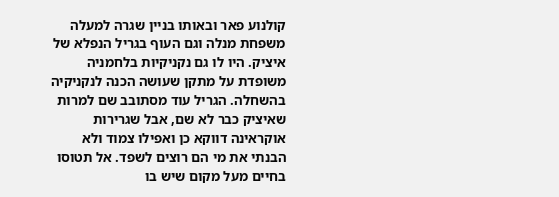קולנוע פאר ובאותו בניין שגרה למעלה משפחת מנלה וגם העוף בגריל הנפלא של איציק. היו לו גם נקניקיות בלחמניה משופדת על מתקן שעושה הכנה לנקניקיה בהשחלה. הגריל עוד מסתובב שם למרות שאיציק כבר לא שם, אבל שגרירות אוקראינה דווקא כן ואפילו צמוד ולא הבנתי את מי הם רוצים לשפד. אל תטוסו בחיים מעל מקום שיש בו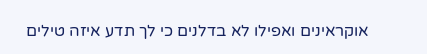אוקראינים ואפילו לא בדלנים כי לך תדע איזה טילים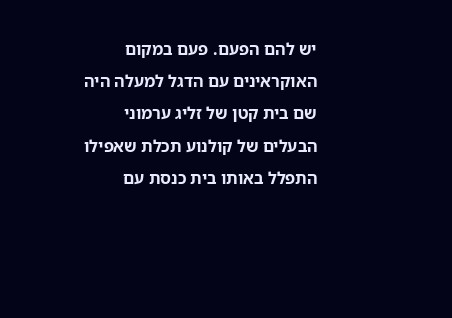יש להם הפעם. פעם במקום האוקראינים עם הדגל למעלה היה שם בית קטן של זליג ערמוני הבעלים של קולנוע תכלת שאפילו התפלל באותו בית כנסת עם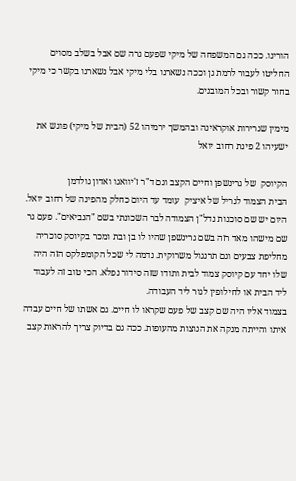הורינו. ככה גם המשפחה של מיקי שפעם גרה שם אבל בשלב מסוים החליטו לעבור לרמת גן וככה נשארנו בלי מיקי אבל נשארנו בקשר כי מיקי בחור קשור ובכל המובנים.

מימין שגרירות אוקראינה ובהמשך ירמיהו 52 (הבית של מיקי) פוגש את ישעיהו 2 פינת רחוב יואל

הקיוסק  של גרינשפן וחיים הקצב וגם ד"ר ז'יוואגו ואדון גולדמן
הבית הצמוד לגריל של איציק  עומד עד היום כחלק מהפינה של רחוב יואל. היום יש שם סוכנות נדל"ן הצמודה לבר השכונתי בשם "הנביאים". פעם גר שם מישהו מאד רזה בשם גרינשפן שהיו לו בן ובת ומכר בקיוסק סוכריה מחליפת צבעים וגם תרנגול משרוקית. נדמה לי שכל הקומפלקס הזה היה שלו יחד עם קיוסק צמוד לבית ותודו שזה סידור נפלא. הכי טוב זה לעבוד ליד הבית או לחילופין לגור ליד העבודה.
בצמוד אליו היה שם קצב של פעם שקראו לו חיים. גם אשתו של חיים עבדה איתו והייתה מנקה את הנוצות מהעופות. ככה גם בדיוק צריך להראות קצב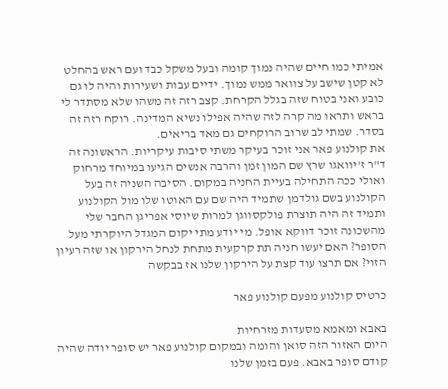אמיתי כמו חיים שהיה נמוך קומה ובעל משקל כבד ועם ראש בהחלט לא קטן שישב על צוואר ממש נמוך. ידיים עבות ושעירות והיה לו גם כובע ואני בטוח שזה בגלל הקרחת. קצב רזה זה משהו שלא מסתדר לי בראש ותראו מה קרה לזה שהיה אפילו נשיא המדינה. רוקח רזה זה בסדר. שמתי לב שרוב הרוקחים גם מאד בריאים.
את קולנוע פאר אני זוכר בעיקר משתי סיבות עיקריות. הראשונה זה ד"ר ז'יוואגו שרץ שם המון זמן והרבה אנשים הגיעו במיוחד מרחוק ואולי ככה התחילה בעיית החניה במקום. הסיבה השניה זה בעל הקולנוע בשם גולדמן שתמיד היה שם עם האוטו שלו מול הקולנוע ותמיד זה היה תוצרת פולקסווגן למרות שיוסי אפריגן החבר שלי מהשכונה זוכר דווקא אופל. מי יודע מתי יקום המגדל היוקרתי מעל הסופר? האם יעשו חניה תת קרקעית מתחת לנחל הירקון או שזה רעיון הזוי? אם תרצו עוד קצת על הירקון שלנו אז בבקשה

כרטיס קולנוע מפעם קולנוע פאר

באבא ומאמא מסעדות מזרחיות
היום האזור הזה סואן והומה ובמקום קולנוע פאר יש סופר יודה שהיה קודם סופר באבא. פעם בזמן שלנו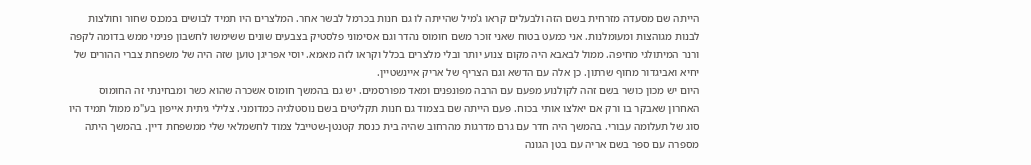הייתה שם מסעדה מזרחית בשם הזה ולבעלים קראו ג'מיל שהייתה לו גם חנות בכרמל לבשר אחר. המלצרים היו תמיד לבושים במכנס שחור וחולצות לבנות מגוהצות ומעומלנות. אני כמעט בטוח שאני זוכר משם חומוס נהדר וגם אסימוני פלסטיק בצבעים שונים ששימשו לחשבון פנימי ממש בדומה לקפה ורנר המיתולגי מחיפה. ממול לבאבא היה מקום צנוע יותר ובלי מלצרים בכלל וקראו לזה מאמא. יוסי אפריגן טוען שזה היה של משפחת צברי ההורים של יחיא ואביגדור מחוף שרתון. כן אלה עם הדשא וגם הצריף של אריק איינשטיין.
היום יש מכון כושר בשם זהה לקולנוע מפעם עם הרבה מפונפנים ומאד מפורסמים. יש גם בהמשך חומוס אשכרה שהוא כשר ומבחינתי זה החומוס האחרון שאבקר בו ורק אם יאלצו אותי בכוח. פעם הייתה שם בצמוד גם חנות תקליטים בשם נוסטלגיה כמדומני. צלילי גיתית אייפון בע"מ ממול תמיד היו סוג של תעלומה עבורי. בהמשך היה חדר עם גרם מדרגות מהרחוב שהיה בית כנסת קטנטן-שטייבל צמוד לחשמלאי שלי ממשפחת דיין. בהמשך היתה מספרה עם ספר בשם אריה עם בטן הגונה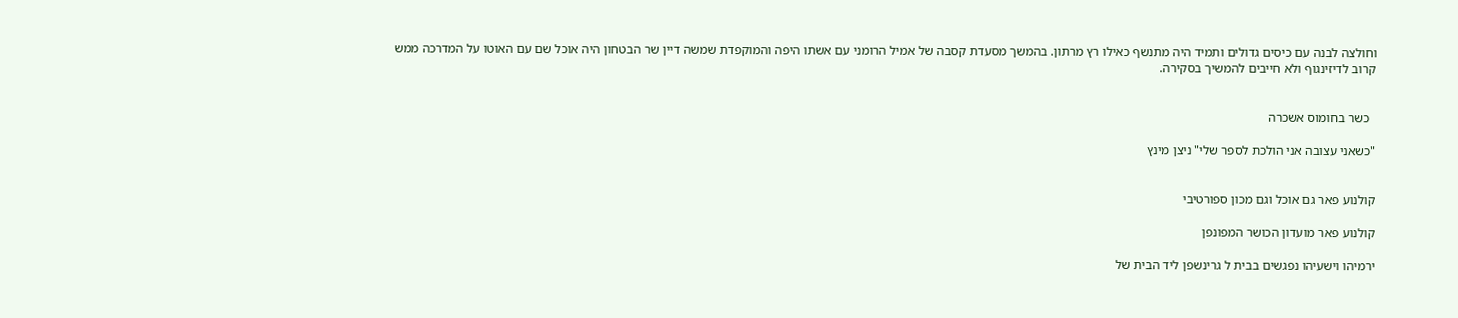וחולצה לבנה עם כיסים גדולים ותמיד היה מתנשף כאילו רץ מרתון. בהמשך מסעדת קסבה של אמיל הרומני עם אשתו היפה והמוקפדת שמשה דיין שר הבטחון היה אוכל שם עם האוטו על המדרכה ממש קרוב לדיזינגוף ולא חייבים להמשיך בסקירה.


  כשר בחומוס אשכרה

"כשאני עצובה אני הולכת לספר שלי" ניצן מינץ


קולנוע פאר גם אוכל וגם מכון ספורטיבי

קולנוע פאר מועדון הכושר המפונפן

ירמיהו וישעיהו נפגשים בבית ל גרינשפן ליד הבית של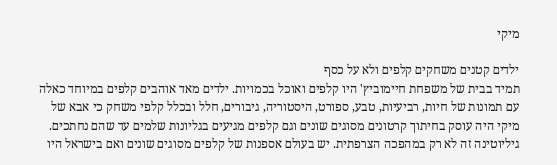מיקי

ילדים קטנים משחקים קלפים ולא על כסף
תמיד בבית של משפחת חיימוביץ' היו קלפים ואוכל בכמויות. ילדים מאד אוהבים קלפים במיוחד כאלה עם תמונות של חיות, רביעיות, טבע, ספורט, היסטוריה, גיבורים, חלל ובכלל קלפי משחק כי אבא של מיקי היה עוסק בחיתוך קרטונים מסוגים שונים וגם קלפים מגיעים בגליונות שלמים עד שהם נחתכים. גיליוטינה זה לא רק במהפכה הצרפתית. יש בעולם אספנות של קלפים מסוגים שונים ואם בישראל היו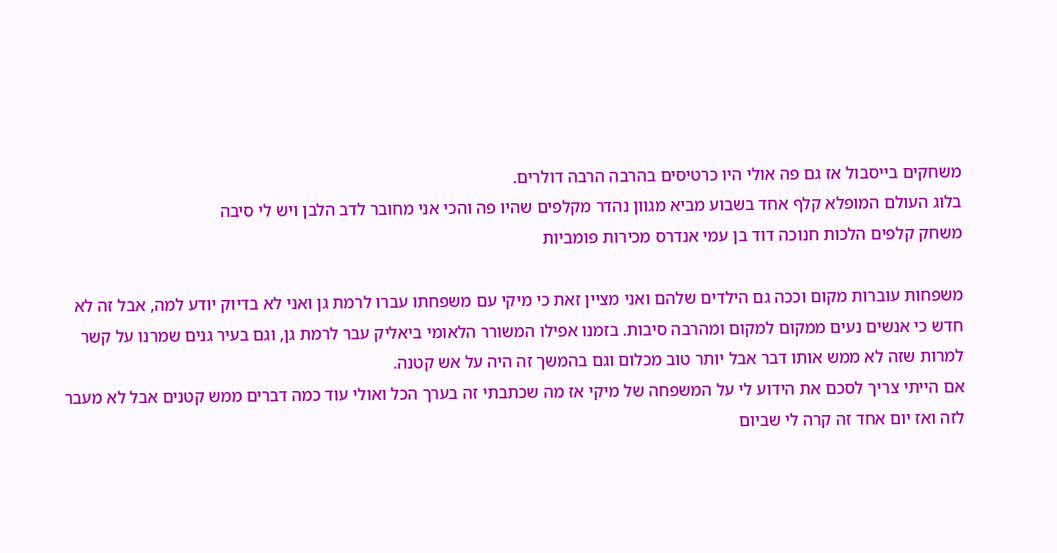משחקים בייסבול אז גם פה אולי היו כרטיסים בהרבה הרבה דולרים.
בלוג העולם המופלא קלף אחד בשבוע מביא מגוון נהדר מקלפים שהיו פה והכי אני מחובר לדב הלבן ויש לי סיבה
משחק קלפים הלכות חנוכה דוד בן עמי אנדרס מכירות פומביות

משפחות עוברות מקום וככה גם הילדים שלהם ואני מציין זאת כי מיקי עם משפחתו עברו לרמת גן ואני לא בדיוק יודע למה, אבל זה לא חדש כי אנשים נעים ממקום למקום ומהרבה סיבות. בזמנו אפילו המשורר הלאומי ביאליק עבר לרמת גן, וגם בעיר גנים שמרנו על קשר למרות שזה לא ממש אותו דבר אבל יותר טוב מכלום וגם בהמשך זה היה על אש קטנה.
אם הייתי צריך לסכם את הידוע לי על המשפחה של מיקי אז מה שכתבתי זה בערך הכל ואולי עוד כמה דברים ממש קטנים אבל לא מעבר לזה ואז יום אחד זה קרה לי שביום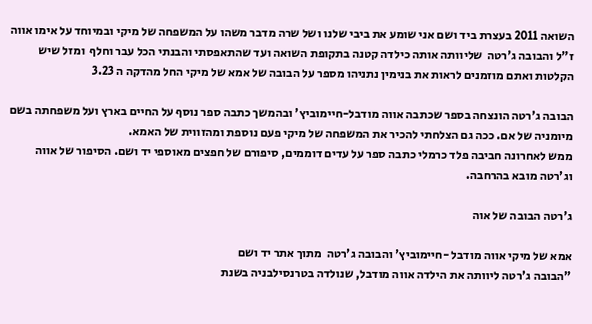השואה 2011 בעצרת ביד ושם אני שומע את ביבי שלנו ושל שרה מדבר משהו על המשפחה של מיקי ובמיוחד על אימו אווה ז"ל והבובה ג'רטה  שליוותה אותה כילדה קטנה בתקופת השואה ועד שהתאפסתי והבנתי הכל עבר וחלף  ומזל שיש הקלטות ואתם מוזמנים לראות את בנימין נתניהו מספר על הבובה של אמא של מיקי החל מהדקה ה 3.23

הבובה ג'רטה הונצחה בספר שכתבה אווה מודבל-חיימוביץ' ובהמשך כתבה ספר נוסף על החיים בארץ ועל משפחתה בשם מיומניה של אם. ככה גם הצלחתי להכיר את המשפחה של מיקי פעם נוספת ומהזווית של האמא.
ממש לאחרונה חביבה פלד כרמלי כתבה ספר על עדים דוממים, סיפורם של חפצים מאוספי יד ושם. הסיפור של אווה וג'רטה מובא בהרחבה.

ג'רטה הבובה של אוה

אמא של מיקי אווה מודבל -חיימוביץ' והבובה ג'רטה  מתוך אתר יד ושם
"הבובה ג'רטה ליוותה את הילדה אווה מודבל, שנולדה בטרנסילבניה בשנת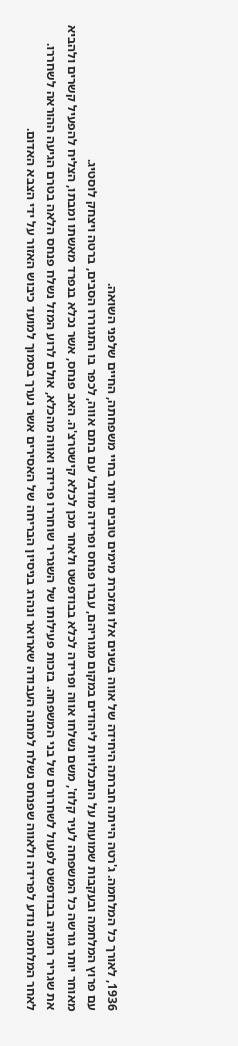1936, לאורך כל המלחמה. ג'רטה הייתה חברתה היחידה של אווה בשנים אלו ומזכרת מימים טובים יותר בחיי משפחתה, החיים שלפני השואה.
עם פרוץ המלחמה ובעקבות שמועות על התנכלויות ליהודים במקום מגוריהם, עברו פנחס ופרידה מודבל עם בתם אווה, לכפר בו התגוררו הסבים, ברטה ויצחק לוסטיג.
מאוחר יותר גורשה כל המשפחה לעיר קלוז', משם נשלחו אווה ופרידה לכלא בבודפשט ולאחר מכן לכלא קישטרצ'ה. האב פנחס, אשר נכלא בנפרד מאשתו ומבתו, הצליח להפעיל קשרים ולהביא את שגריר רומניה בבודפשט לפעול לשחרורם של בני המשפחה. בזכות פעילותו של השגריר שוחררו פרידה ואווה מהכלא, אולם לרוע המזל נשלח פנחס הלאה בטרם הגיעה ההוראה לשחררו.
לאחר המלחמה נודע לפרידה ולאווה שפנחס נשלח למחנה העבודה שארואר ונהרג בניסיון הבריחה של האסירים אשר נערך בסמוך למועד כיבוש האזור על ידי הצבא האדום.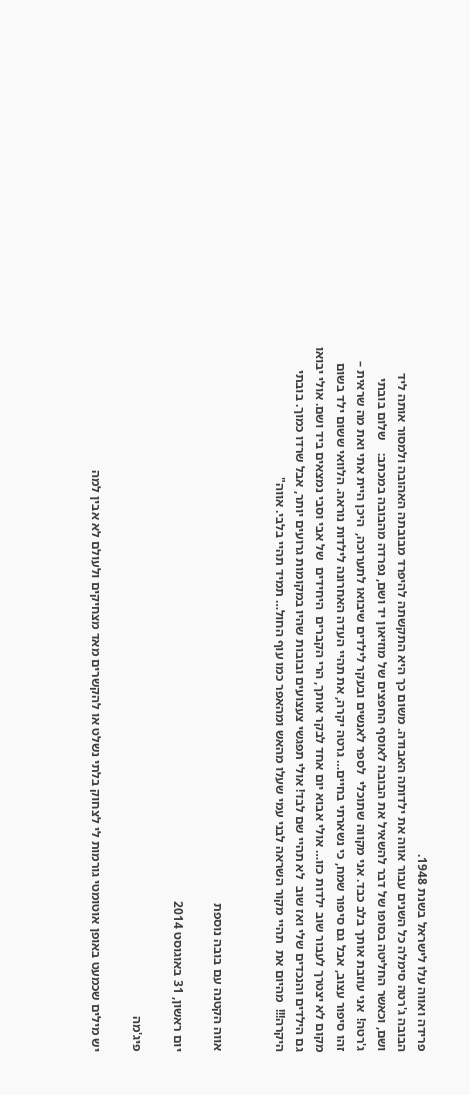פרידה ואווה עלו לישראל בשנת 1948.
הבובה ג'רטה סימלה כל השנים עבור אווה את ילדותה האבודה. משום כך היא התקשתה להיפרד מבובתה האהובה ולמסור אותה ליד ושם, וכאשר החליטה בסופו של דבר להשאיל את הבובה לאוסף החפצים של מוזיאון יד ושם, נפרדה מהבובה במכתב:    שלום בובתי ג'רטה!  אני עוזבת אותך בלב כבד. אני מקווה שתוכלי  לספר לאנשים ובעקר לילדים שיבואו לתערוכה,  היכן היית אתי ואת מה שראית –  זהו סיפור עצוב, אבל גם סיפור שמח, כי נשארתי בחיים… גרטה יקרה, את תהיי העדה האחרונה לילדות נוראה. הלוואי ששום ילד בשום  מקום לא יצטרך לעבור שוב ילדות כזו… אולי אבוא יום אחד לבקר אותך, הרי הקברים  היחידים  של אבי וסבי נמצאים ביד ושם. אולי יבואו גם הילדים והנכדים שלי ואז שוב  לא תהיי שם לבד! אולי תפגשי צעצועים ובובות שהיו במקומות גרועים יותר, אבל שרדו כמוך. בובתי היקרה!!!  מהיום את  תהיי מקור השראה לבני עמי שעלו מהאש ומהאפר כמו עוף החול… תמיד תהיי בלבי. אווה"


אווה הקטנה עם בובה נוספת

יום ראשון, 31 באוגוסט 2014

פיג'מה

יש מילים שכמעט באופן אוטומטי גורמות לי לצחוק בלתי נשלט או להקשרים מאד מצחיקים ולעולם לא אבין למה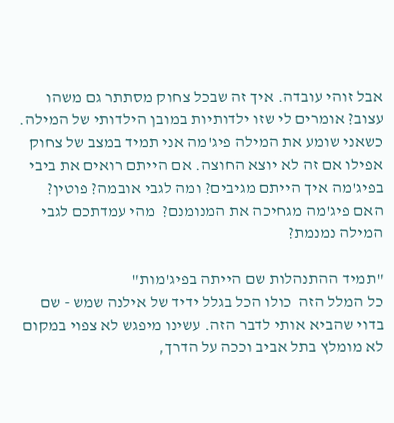אבל זוהי עובדה. איך זה שבכל צחוק מסתתר גם משהו עצוב? אומרים לי שזו ילדותיות במובן הילדותי של המילה. כשאני שומע את המילה פיג'מה אני תמיד במצב של צחוק אפילו אם זה לא יוצא החוצה. אם הייתם רואים את ביבי בפיג'מה איך הייתם מגיבים? ומה לגבי אובמה? פוטין? האם פיג'מה מגחיכה את המנומנם?  מהי עמדתכם לגבי המילה נמנמת?

"תמיד ההתנהלות שם הייתה בפיג'מות"
כל המלל הזה  כולו הכל בגלל ידיד של אילנה שמש - שם בדוי שהביא אותי לדבר הזה. עשינו מיפגש לא צפוי במקום לא מומלץ בתל אביב וככה על הדרך,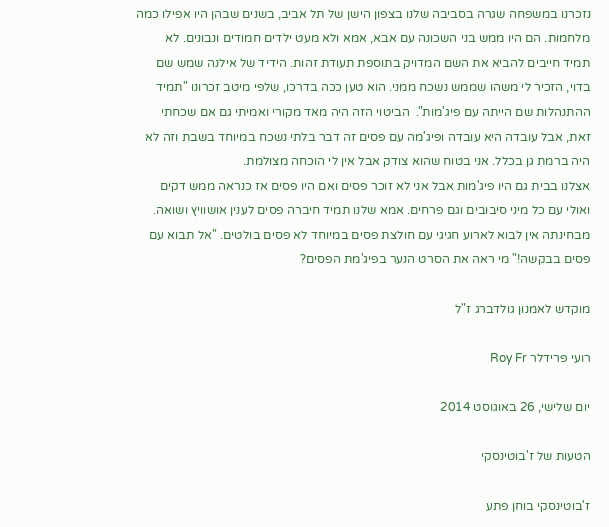נזכרנו במשפחה שגרה בסביבה שלנו בצפון הישן של תל אביב, בשנים שבהן היו אפילו כמה מלחמות. הם היו ממש בני השכונה עם אבא, אמא ולא מעט ילדים חמודים ונבונים. לא תמיד חייבים להביא את השם המדויק בתוספת תעודת זהות. הידיד של אילנה שמש שם בדוי, הזכיר לי משהו שממש נשכח ממני. הוא טען ככה בדרכו, שלפי מיטב זכרונו "תמיד ההתנהלות שם הייתה עם פיג'מות".  הביטוי הזה היה מאד מקורי ואמיתי גם אם שכחתי זאת, אבל עובדה היא עובדה ופיג'מה עם פסים זה דבר בלתי נשכח במיוחד בשבת וזה לא היה ברמת גן בכלל. אני בטוח שהוא צודק אבל אין לי הוכחה מצולמת.
אצלנו בבית גם היו פיג'מות אבל אני לא זוכר פסים ואם היו פסים אז כנראה ממש דקים ואולי עם כל מיני סיבובים וגם פרחים. אמא שלנו תמיד חיברה פסים לענין אושוויץ ושואה. מבחינתה אין לבוא לארוע חגיגי עם חולצת פסים במיוחד לא פסים בולטים. "אל תבוא עם פסים בבקשה!" מי ראה את הסרט הנער בפיג'מת הפסים?

מוקדש לאמנון גולדברג ז"ל

רועי פרידלר Roy Fr

יום שלישי, 26 באוגוסט 2014

הטעות של ז'בוטינסקי

ז'בוטינסקי בוחן פתע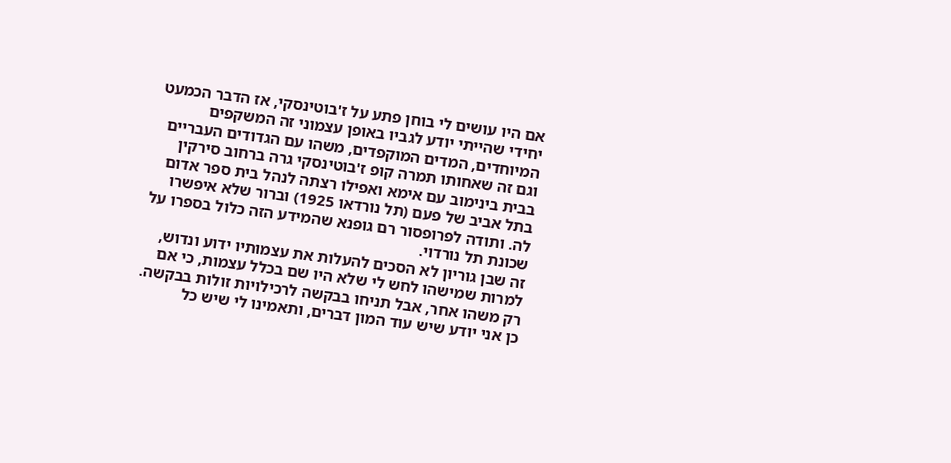אם היו עושים לי בוחן פתע על ז'בוטינסקי, אז הדבר הכמעט יחידי שהייתי יודע לגביו באופן עצמוני זה המשקפים המיוחדים, המדים המוקפדים, משהו עם הגדודים העבריים וגם זה שאחותו תמרה קופ ז'בוטינסקי גרה ברחוב סירקין בבית בינימוב עם אימא ואפילו רצתה לנהל בית ספר אדום בתל אביב של פעם (תל נורדאו 1925) וברור שלא איפשרו לה. ותודה לפרופסור רם גופנא שהמידע הזה כלול בספרו על שכונת תל נורדוי.
זה שבן גוריון לא הסכים להעלות את עצמותיו ידוע ונדוש, למרות שמישהו לחש לי שלא היו שם בכלל עצמות, כי אם רק משהו אחר, אבל תניחו בבקשה לרכילויות זולות בבקשה. כן אני יודע שיש עוד המון דברים, ותאמינו לי שיש כל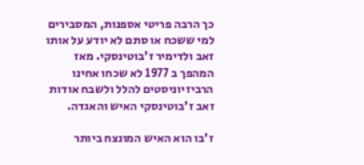כך הרבה פריטי אספנות, המסבירים למי ששכח או סתם לא יודע על אותו זאב ולדימיר ז'בוטינסקי. מאז המהפך ב 1977 לא שכחו אחינו הרביזיוניסטים להלל ולשבח אודות זאב ז'בוטינסקי האיש והאגדה.

ז'בו הוא האיש המונצח ביותר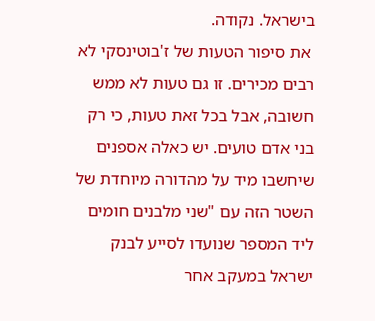בישראל. נקודה.
 את סיפור הטעות של ז'בוטינסקי לא רבים מכירים. זו גם טעות לא ממש חשובה, אבל בכל זאת טעות, כי רק בני אדם טועים. יש כאלה אספנים שיחשבו מיד על מהדורה מיוחדת של השטר הזה עם "שני מלבנים חומים ליד המספר שנועדו לסייע לבנק ישראל במעקב אחר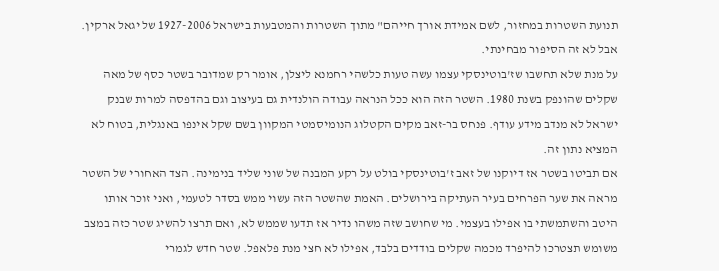תנועת השטרות במחזור, לשם אמידת אורך חייהם" מתוך השטרות והמטבעות בישראל 1927-2006 של יגאל ארקין. אבל לא זה הסיפור מבחינתי.
על מנת שלא תחשבו שז'בוטינסקי עצמו עשה טעות כלשהי רחמנא ליצלן, אומר רק שמדובר בשטר כסף של מאה שקלים שהונפק בשנת 1980. השטר הזה הוא ככל הנראה עבודה הולנדית גם בעיצוב וגם בהדפסה למרות שבנק ישראל לא מנדב מידע עודף. פנחס בר-זאב מקים הקטלוג הנומיסמטי המקוון בשם שקל אינפו באנגלית, בטוח לא המציא נתון זה.
אם תביטו בשטר אז דיוקנו של זאב ז'בוטינסקי בולט על רקע המבנה של שוני שליד בנימינה. הצד האחורי של השטר מראה את שער הפרחים בעיר העתיקה בירושלים. האמת שהשטר הזה עשוי ממש בסדר לטעמי, ואני זוכר אותו היטב והשתמשתי בו אפילו בעצמי. מי שחושב שזה משהו נדיר אז תדעו שממש לא, ואם תרצו להשיג שטר כזה במצב משומש תצטרכו להיפרד מכמה שקלים בודדים בלבד, אפילו לא חצי מנת פלאפל. שטר חדש לגמרי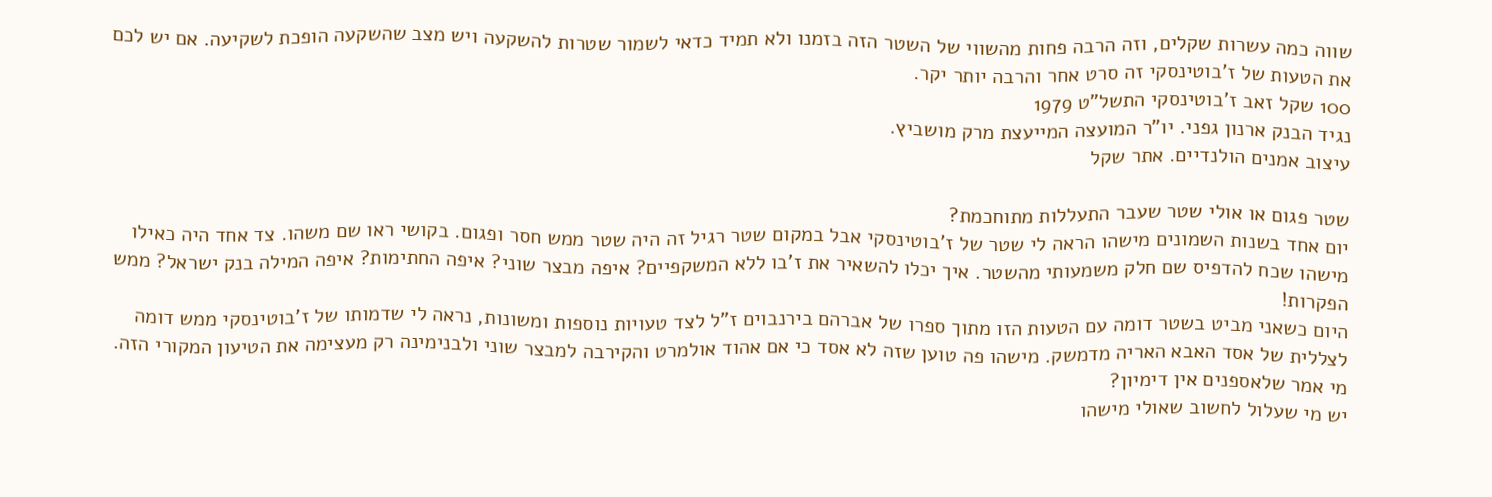שווה כמה עשרות שקלים, וזה הרבה פחות מהשווי של השטר הזה בזמנו ולא תמיד כדאי לשמור שטרות להשקעה ויש מצב שהשקעה הופכת לשקיעה. אם יש לכם את הטעות של ז'בוטינסקי זה סרט אחר והרבה יותר יקר.
100 שקל זאב ז'בוטינסקי התשל"ט 1979
נגיד הבנק ארנון גפני. יו"ר המועצה המייעצת מרק מושביץ.
עיצוב אמנים הולנדיים. אתר שקל

שטר פגום או אולי שטר שעבר התעללות מתוחכמת?
יום אחד בשנות השמונים מישהו הראה לי שטר של ז'בוטינסקי אבל במקום שטר רגיל זה היה שטר ממש חסר ופגום. בקושי ראו שם משהו. צד אחד היה כאילו מישהו שכח להדפיס שם חלק משמעותי מהשטר. איך יכלו להשאיר את ז'בו ללא המשקפיים? איפה מבצר שוני? איפה החתימות? איפה המילה בנק ישראל? ממש הפקרות!
היום כשאני מביט בשטר דומה עם הטעות הזו מתוך ספרו של אברהם בירנבוים ז"ל לצד טעויות נוספות ומשונות, נראה לי שדמותו של ז'בוטינסקי ממש דומה לצללית של אסד האבא האריה מדמשק. מישהו פה טוען שזה לא אסד כי אם אהוד אולמרט והקירבה למבצר שוני ולבנימינה רק מעצימה את הטיעון המקורי הזה. מי אמר שלאספנים אין דימיון?
יש מי שעלול לחשוב שאולי מישהו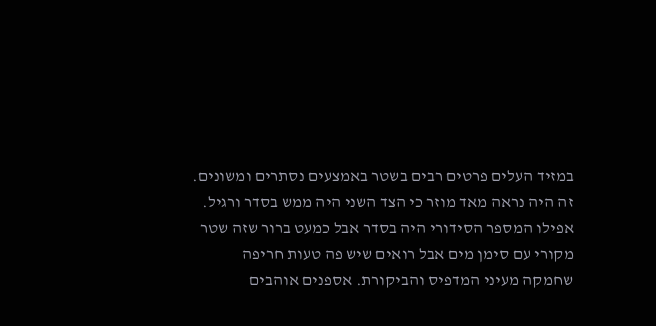במזיד העלים פרטים רבים בשטר באמצעים נסתרים ומשונים. זה היה נראה מאד מוזר כי הצד השני היה ממש בסדר ורגיל. אפילו המספר הסידורי היה בסדר אבל כמעט ברור שזה שטר מקורי עם סימן מים אבל רואים שיש פה טעות חריפה שחמקה מעיני המדפיס והביקורת. אספנים אוהבים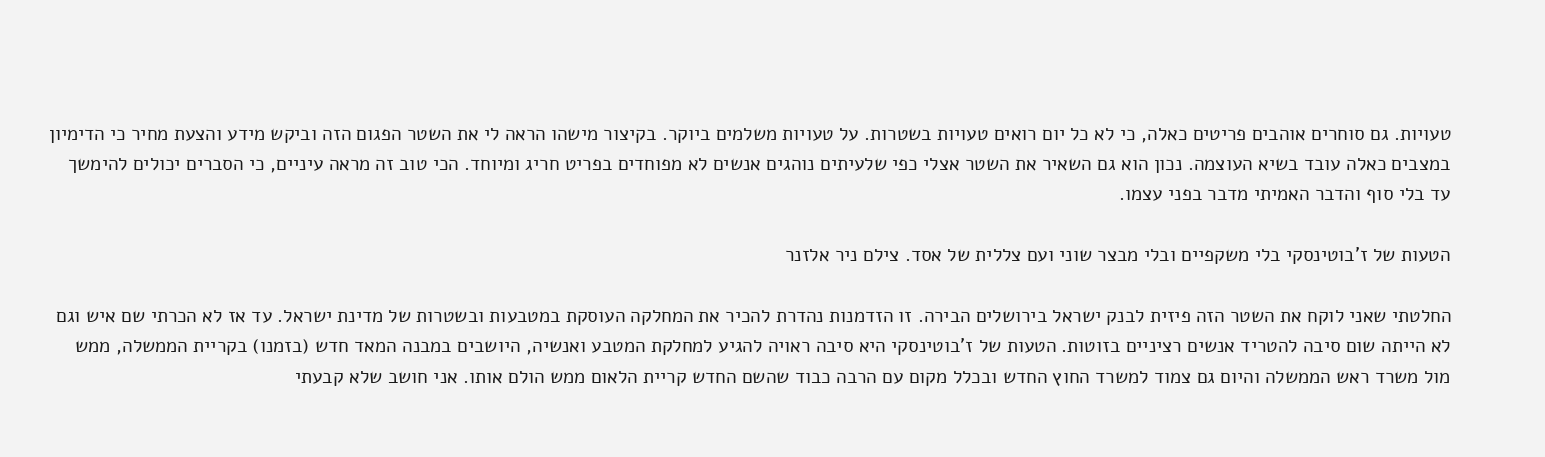טעויות. גם סוחרים אוהבים פריטים כאלה, כי לא כל יום רואים טעויות בשטרות. על טעויות משלמים ביוקר. בקיצור מישהו הראה לי את השטר הפגום הזה וביקש מידע והצעת מחיר כי הדימיון במצבים כאלה עובד בשיא העוצמה. נכון הוא גם השאיר את השטר אצלי כפי שלעיתים נוהגים אנשים לא מפוחדים בפריט חריג ומיוחד. הכי טוב זה מראה עיניים, כי הסברים יכולים להימשך עד בלי סוף והדבר האמיתי מדבר בפני עצמו.

הטעות של ז'בוטינסקי בלי משקפיים ובלי מבצר שוני ועם צללית של אסד. צילם ניר אלזנר

החלטתי שאני לוקח את השטר הזה פיזית לבנק ישראל בירושלים הבירה. זו הזדמנות נהדרת להכיר את המחלקה העוסקת במטבעות ובשטרות של מדינת ישראל. עד אז לא הכרתי שם איש וגם לא הייתה שום סיבה להטריד אנשים רציניים בזוטות. הטעות של ז'בוטינסקי היא סיבה ראויה להגיע למחלקת המטבע ואנשיה, היושבים במבנה המאד חדש (בזמנו) בקריית הממשלה, ממש מול משרד ראש הממשלה והיום גם צמוד למשרד החוץ החדש ובכלל מקום עם הרבה כבוד שהשם החדש קריית הלאום ממש הולם אותו. אני חושב שלא קבעתי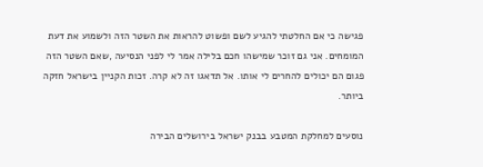פגישה כי אם החלטתי להגיע לשם ופשוט להראות את השטר הזה ולשמוע את דעת המומחים. אני גם זוכר שמישהו חכם בלילה אמר לי לפני הנסיעה ,שאם השטר הזה פגום הם יכולים להחרים לי אותו. אל תדאגו זה לא קרה. זכות הקניין בישראל חזקה ביותר.

נוסעים למחלקת המטבע בבנק ישראל בירושלים הבירה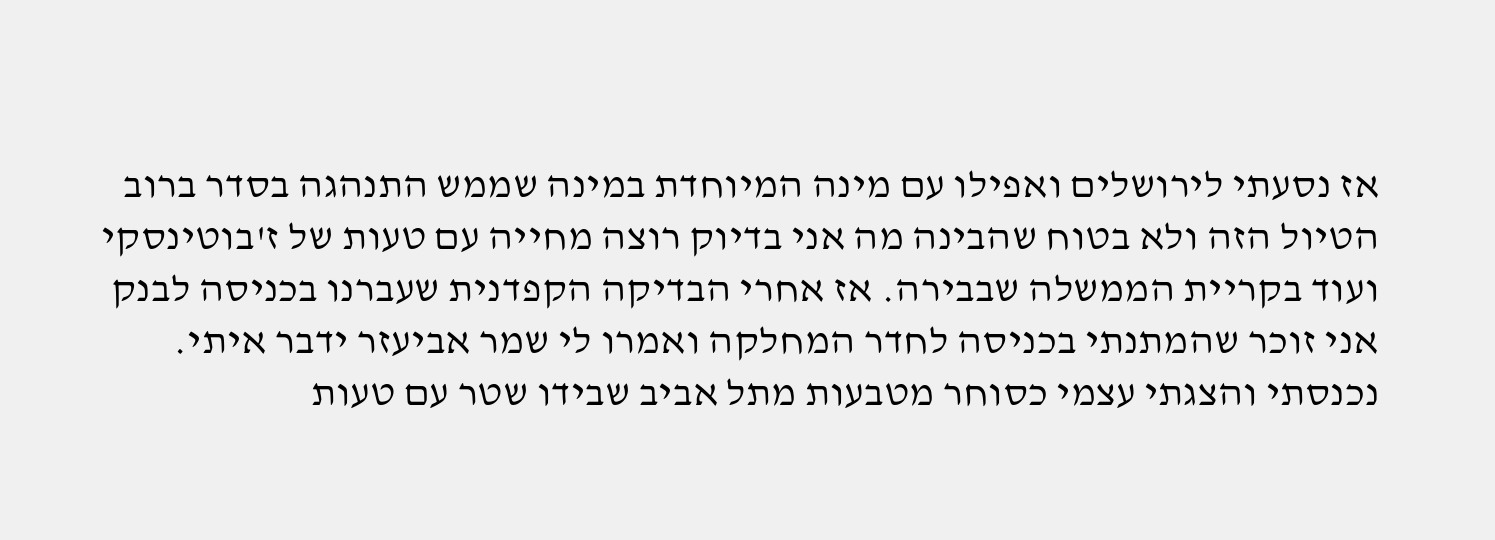אז נסעתי לירושלים ואפילו עם מינה המיוחדת במינה שממש התנהגה בסדר ברוב הטיול הזה ולא בטוח שהבינה מה אני בדיוק רוצה מחייה עם טעות של ז'בוטינסקי ועוד בקריית הממשלה שבבירה. אז אחרי הבדיקה הקפדנית שעברנו בכניסה לבנק אני זוכר שהמתנתי בכניסה לחדר המחלקה ואמרו לי שמר אביעזר ידבר איתי. נכנסתי והצגתי עצמי כסוחר מטבעות מתל אביב שבידו שטר עם טעות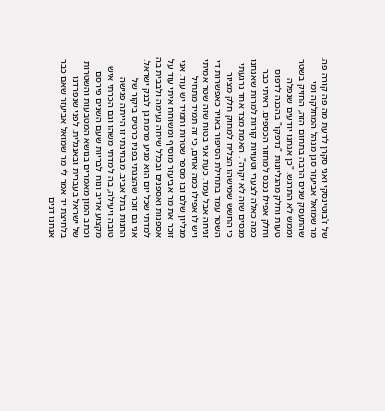של ז'בוטינסקי ואני סקרן לדעת מה פה קורה פה. מר שמואל אביעזר סגן מנהל המחלקה ומי שהתעסק שנים הרבה בתחום הזה, החזיק בשטר וממש לא התרגש. "כן אנחנו יודעים שנפלה טעות וחלק מהגליונות "נדפקו" בהכנה לדפוס וחלק אפילו נכנס למחזור הכספים. ראיתי כבר כמה כאלה לצערי וטעויות קורות למרות שאנחנו מנסים שזה לא יקרה". האמת מצד אחד נרגעתי כי החשש שמישהו הצליח למחוק חלק מציור השטר עמד בתחילת הסיפור באויר כאפשרות די זניחה אבל עמד. כעת אני בטוח שזה שטר אמיתי ויש לו אפילו כמה אחים, כי זה תמיד מתחיל מגליון שלם ובו מספר שטרות ותמיד יש עוד. אני זוכר את מר אביעזר מוסיף ומשוחח איתי עוד על אספנות ואספנים ובכלל שיחה נעימה ולבבית בה למדתי שכל יום הוא מגיע מרמת גן לבנק ישראל. אני גם זוכר שהצגתי בפניו כרטיס ביקור של החנות בתל אביב. מבחינתי זו הייתה פגישה טובה ויעילה, בה למדתי משהו וגם הכרתי איש מקצוע אדיב ונוח לבריות שעם השנים פירסם וכתב המון מאמרים בנושא המטבעות והשטרות של ישראל בעברית ובאנגלית. לפני שנפרדנו בלחיצת יד אמר לי מר שמואל אביעזר שאם כבר אנחנו דנים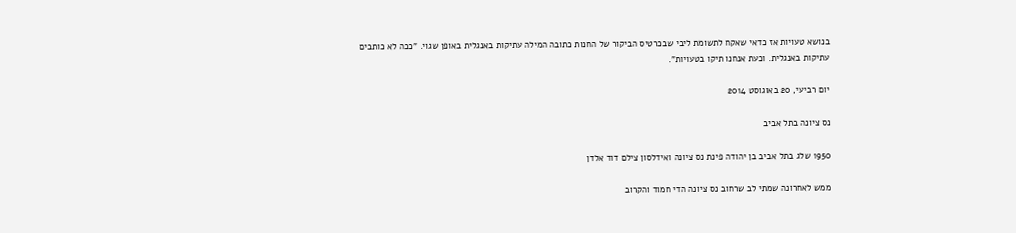בנושא טעויות אז כדאי שאקח לתשומת ליבי שבכרטיס הביקור של החנות כתובה המילה עתיקות באנגלית באופן שגוי. "ככה לא כותבים עתיקות באנגלית. וכעת אנחנו תיקו בטעויות".

יום רביעי, 20 באוגוסט 2014

נס ציונה בתל אביב

1950 שלג בתל אביב בן יהודה פינת נס ציונה ואידלסון צילם דוד אלדן

ממש לאחרונה שמתי לב שרחוב נס ציונה הדי חמוד והקרוב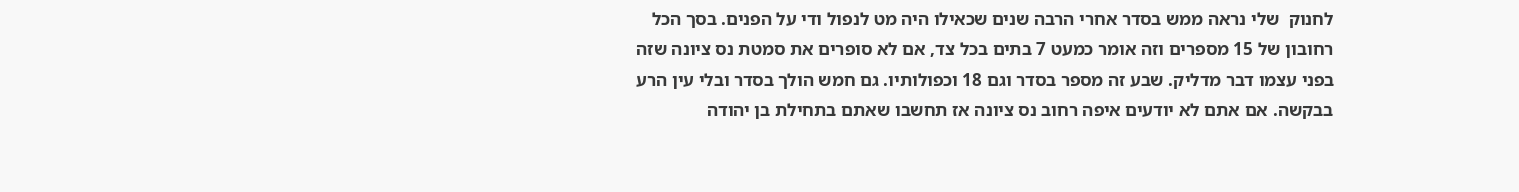לחנוק  שלי נראה ממש בסדר אחרי הרבה שנים שכאילו היה מט לנפול ודי על הפנים. בסך הכל רחובון של 15 מספרים וזה אומר כמעט 7 בתים בכל צד, אם לא סופרים את סמטת נס ציונה שזה בפני עצמו דבר מדליק. שבע זה מספר בסדר וגם 18 וכפולותיו. גם חמש הולך בסדר ובלי עין הרע בבקשה. אם אתם לא יודעים איפה רחוב נס ציונה אז תחשבו שאתם בתחילת בן יהודה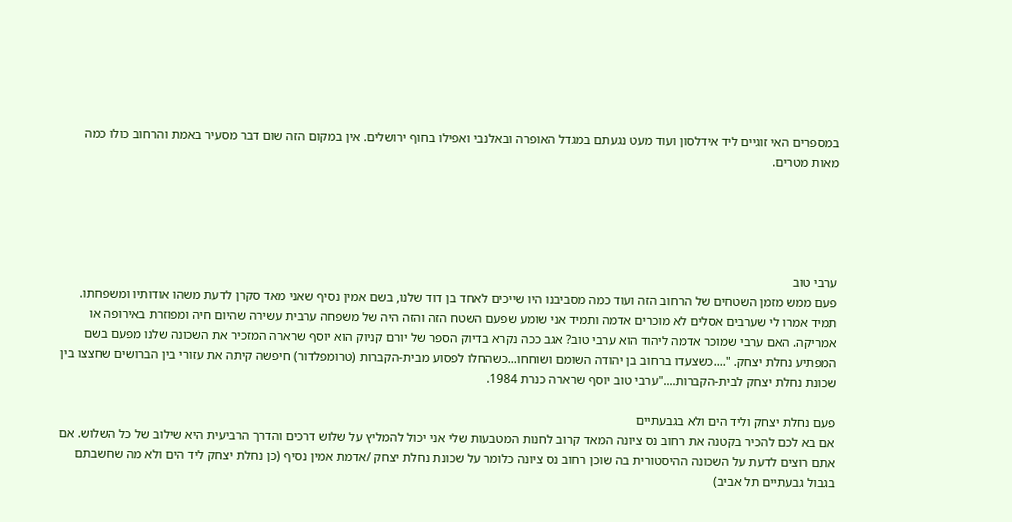במספרים האי זוגיים ליד אידלסון ועוד מעט נגעתם במגדל האופרה ובאלנבי ואפילו בחוף ירושלים. אין במקום הזה שום דבר מסעיר באמת והרחוב כולו כמה מאות מטרים.





ערבי טוב
פעם ממש מזמן השטחים של הרחוב הזה ועוד כמה מסביבנו היו שייכים לאחד בן דוד שלנו, בשם אמין נסיף שאני מאד סקרן לדעת משהו אודותיו ומשפחתו. תמיד אמרו לי שערבים אסלים לא מוכרים אדמה ותמיד אני שומע שפעם השטח הזה והזה היה של משפחה ערבית עשירה שהיום חיה ומפוזרת באירופה או אמריקה. האם ערבי שמוכר אדמה ליהוד הוא ערבי טוב? אגב ככה נקרא בדיוק הספר של יורם קניוק הוא יוסף שרארה המזכיר את השכונה שלנו מפעם בשם המפתיע נחלת יצחק. "....כשצעדו ברחוב בן יהודה השומם ושוחחו...כשהחלו לפסוע מבית-הקברות (טרומפלדור) חיפשה קיתה את עזורי בין הברושים שחצצו בין שכונת נחלת יצחק לבית-הקברות...."ערבי טוב יוסף שרארה כנרת 1984.

פעם נחלת יצחק וליד הים ולא בגבעתיים
אם בא לכם להכיר בקטנה את רחוב נס ציונה המאד קרוב לחנות המטבעות שלי אני יכול להמליץ על שלוש דרכים והדרך הרביעית היא שילוב של כל השלוש. אם אתם רוצים לדעת על השכונה ההיסטורית בה שוכן רחוב נס ציונה כלומר על שכונת נחלת יצחק /אדמת אמין נסיף (כן נחלת יצחק ליד הים ולא מה שחשבתם בגבול גבעתיים תל אביב)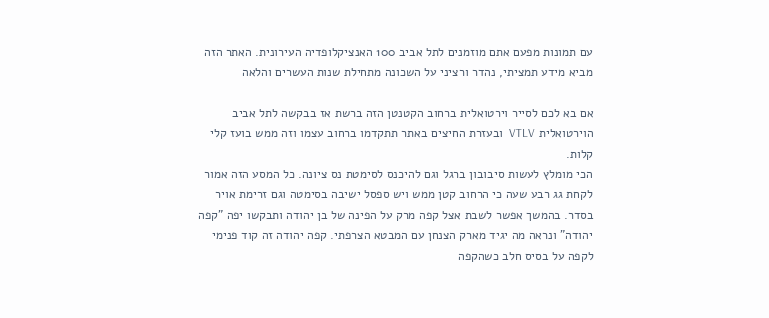עם תמונות מפעם אתם מוזמנים לתל אביב 100 האנציקלופדיה העירונית. האתר הזה מביא מידע תמציתי, נהדר ורציני על השכונה מתחילת שנות העשרים והלאה

אם בא לכם לסייר וירטואלית ברחוב הקטנטן הזה ברשת אז בבקשה לתל אביב הוירטואלית VTLV  ובעזרת החיצים באתר תתקדמו ברחוב עצמו וזה ממש בועז קלי קלות.
הכי מומלץ לעשות סיבובון ברגל וגם להיכנס לסימטת נס ציונה. כל המסע הזה אמור לקחת גג רבע שעה כי הרחוב קטן ממש ויש ספסל ישיבה בסימטה וגם זרימת אויר בסדר. בהמשך אפשר לשבת אצל קפה מרק על הפינה של בן יהודה ותבקשו יפה "קפה יהודה" ונראה מה יגיד מארק הצנחן עם המבטא הצרפתי. קפה יהודה זה קוד פנימי לקפה על בסיס חלב כשהקפה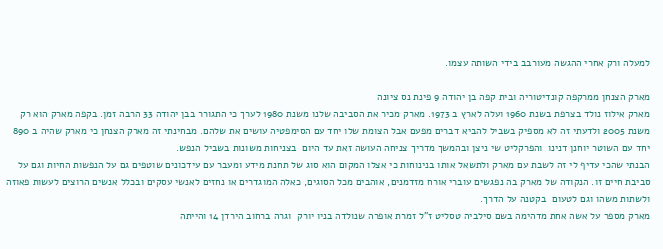למעלה ורק אחרי ההגשה מעורבב בידי השותה עצמו.

מארק הצנחן ממרקפה קונדיטוריה ובית קפה בן יהודה 9 פינת נס ציונה
מארק אילוז נולד בצרפת בשנת 1960 ועלה לארץ ב 1973. מארק מכיר את הסביבה שלנו משנת 1980 לערך כי התגורר בבן יהודה 33 הרבה זמן. בקפה מארק הוא רק משנת 2005 ולדעתי זה לא מספיק בשביל להביא דברים מפעם אבל הצומת שלו יחד עם הסימפטיה עושים את שלהם. מבחינתי זה מארק הצנחן כי מארק שהיה ב 890 יחד עם השוטר יוחנן דנינו  והפרקליט שי ניצן ובהמשך מדריך צניחה העושה זאת עד היום  בצניחות משונות בשביל הנפש.
הבנתי שהכי עדיף לי זה לשבת עם מארק ולתשאל אותו בנינוחות כי אצלו המקום הוא סוג של תחנת מידע ומעבר עם עידכונים שוטפים גם על הנפשות החיות וגם על סביבת חיים זו. הנקודה של מארק בה נפגשים עוברי אורח מזדמנים, אוהבים מכל הסוגים, כאלה המוגדרים או נחזים לאנשי עסקים ובכלל אנשים הרוצים לעשות פאוזה ולשתות משהו וגם לטעום  בקטנה על הדרך.
מארק מספר על אשה אחת מדהימה בשם סילביה טסליט ז"ל זמרת אופרה שנולדה בניו יורק  וגרה ברחוב הירדן 14 והייתה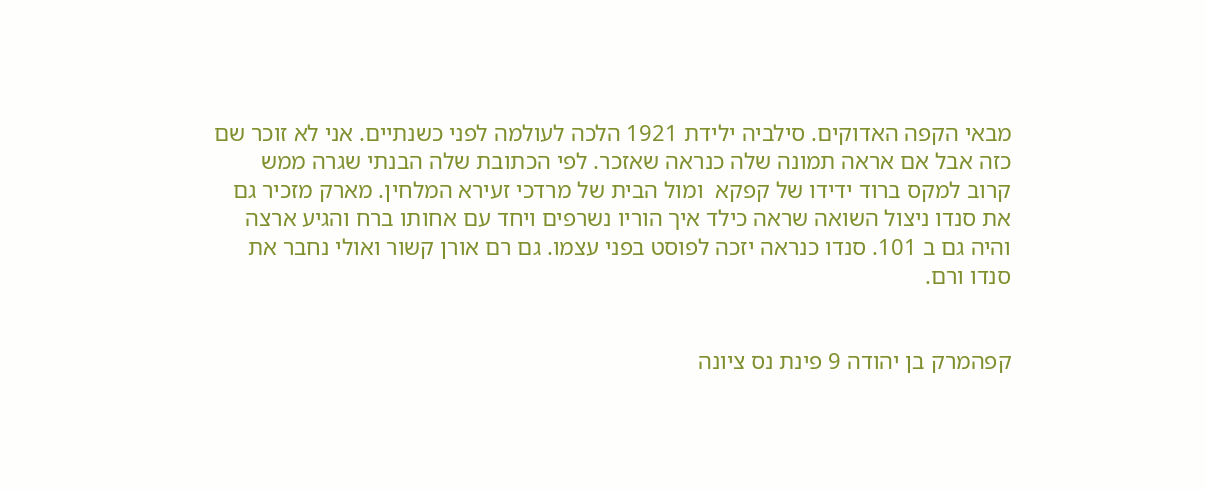מבאי הקפה האדוקים. סילביה ילידת 1921 הלכה לעולמה לפני כשנתיים. אני לא זוכר שם כזה אבל אם אראה תמונה שלה כנראה שאזכר. לפי הכתובת שלה הבנתי שגרה ממש קרוב למקס ברוד ידידו של קפקא  ומול הבית של מרדכי זעירא המלחין. מארק מזכיר גם את סנדו ניצול השואה שראה כילד איך הוריו נשרפים ויחד עם אחותו ברח והגיע ארצה והיה גם ב 101. סנדו כנראה יזכה לפוסט בפני עצמו. גם רם אורן קשור ואולי נחבר את סנדו ורם.


קפהמרק בן יהודה 9 פינת נס ציונה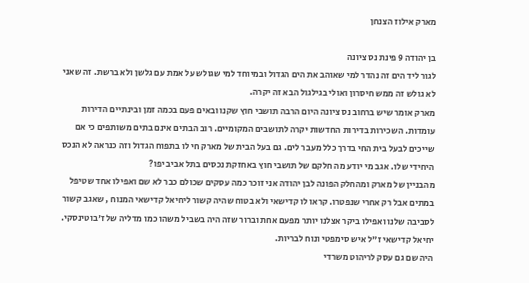מארק אילוז הצנחן

בן יהודה 9 פינת נס ציונה
לגור ליד הים זה נהדר למי שאוהב את הים הגדול ובמיוחד למי שגולש על אמת עם גלשן ולא ברשת. זה שאני לא גולש זה ממש חיסרון ואולי בגילגול הבא זה יקרה.
מארק אומר שיש ברחוב נס ציונה היום הרבה תושבי חוץ שקנו ובאים פעם בכמה זמן ובינתיים הדירות עומדות. השכירות בדירות החדשות יקרה לתושבים המקומיים. רוב הבתים אינם בתים משותפים כי אם שייכים לבעל בית החי בדרך כלל מעבר לים. גם בעל הבית של מארק חי לו בתפוח הגדול וזה כנראה לא הנכס היחידי שלו. אגב מי יודע מה חלקם של תושבי חוץ באחזקת נכסים בתל אביב יפו?
מהבניין של מארק ומהחלק הפונה לבן יהודה אני זוכר כמה עסקים שכולם כבר לא שם ואפילו אחד שטיפל במתים אבל רק אחרי שנפטרו. קראו לו קדישאי ולא בטוח שהיה קשור ליחיאל קדישאי המנוח , שאגב קשור לסביבה שלנו ואפילו ביקר אצלנו יותר מפעם אחת וברור שזה היה בשביל משהו כמו מדליה של ז'בוטינסקי. יחיאל קדישאי ז"ל איש סימפטי ונוח לבריות.
היה שם גם עסק לריהוט משרדי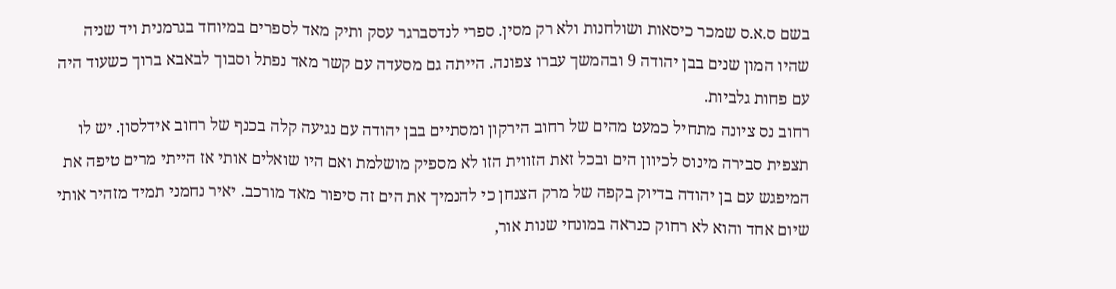בשם ס.א.ס שמכר כיסאות ושולחנות ולא רק מסין. ספרי לנדסברגר עסק ותיק מאד לספרים במיוחד בגרמנית ויד שניה שהיו המון שנים בבן יהודה 9 ובהמשך עברו צפונה. הייתה גם מסעדה עם קשר מאד נפתל וסבוך לבאבא ברוך כשעוד היה עם פחות גלביות.
רחוב נס ציונה מתחיל כמעט מהים של רחוב הירקון ומסתיים בבן יהודה עם נגיעה קלה בכנף של רחוב אידלסון. יש לו תצפית סבירה מינוס לכיוון הים ובכל זאת הזווית הזו לא מספיק מושלמת ואם היו שואלים אותי אז הייתי מרים טיפה את המיפגש עם בן יהודה בדיוק בקפה של מרק הצנחן כי להנמיך את הים זה סיפור מאד מורכב. יאיר נחמני תמיד מזהיר אותי שיום אחד והוא לא רחוק כנראה במונחי שנות אור,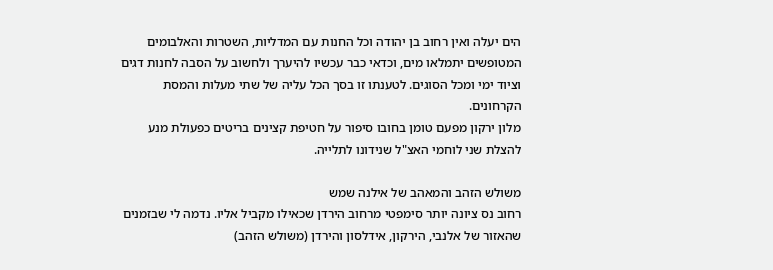הים יעלה ואין רחוב בן יהודה וכל החנות עם המדליות, השטרות והאלבומים המטופשים יתמלאו מים, וכדאי כבר עכשיו להיערך ולחשוב על הסבה לחנות דגים וציוד ימי ומכל הסוגים. לטענתו זו בסך הכל עליה של שתי מעלות והמסת הקרחונים.
מלון ירקון מפעם טומן בחובו סיפור על חטיפת קצינים בריטים כפעולת מנע להצלת שני לוחמי האצ"ל שנידונו לתלייה.

משולש הזהב והמאהב של אילנה שמש
רחוב נס ציונה יותר סימפטי מרחוב הירדן שכאילו מקביל אליו. נדמה לי שבזמנים שהאזור של אלנבי, הירקון, אידלסון והירדן (משולש הזהב)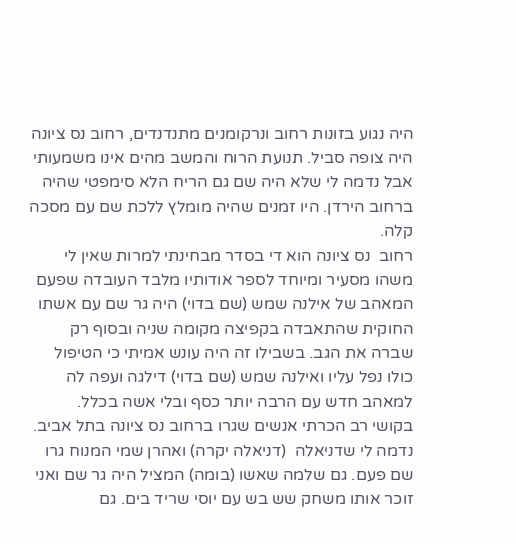היה נגוע בזונות רחוב ונרקומנים מתנדנדים, רחוב נס ציונה היה צופה סביל. תנועת הרוח והמשב מהים אינו משמעותי אבל נדמה לי שלא היה שם גם הריח הלא סימפטי שהיה ברחוב הירדן. היו זמנים שהיה מומלץ ללכת שם עם מסכה קלה.
רחוב  נס ציונה הוא די בסדר מבחינתי למרות שאין לי משהו מסעיר ומיוחד לספר אודותיו מלבד העובדה שפעם המאהב של אילנה שמש (שם בדוי) היה גר שם עם אשתו החוקית שהתאבדה בקפיצה מקומה שניה ובסוף רק שברה את הגב. בשבילו זה היה עונש אמיתי כי הטיפול כולו נפל עליו ואילנה שמש (שם בדוי) דילגה ועפה לה למאהב חדש עם הרבה יותר כסף ובלי אשה בכלל.
בקושי רב הכרתי אנשים שגרו ברחוב נס ציונה בתל אביב. נדמה לי שדניאלה  (דניאלה יקרה) ואהרן שמי המנוח גרו שם פעם. גם שלמה שאשו (בומה) המציל היה גר שם ואני זוכר אותו משחק שש בש עם יוסי שריד בים. גם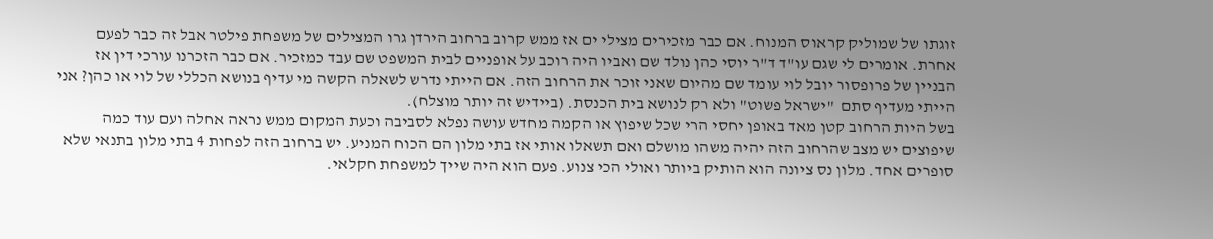זוגתו של שמוליק קראוס המנוח. אם כבר מזכירים מצילי ים אז ממש קרוב ברחוב הירדן גרו המצילים של משפחת פילטר אבל זה כבר לפעם אחרת. אומרים לי שגם עו"ד ד"ר יוסי כהן נולד שם ואביו היה רוכב על אופניים לבית המשפט שם עבד כמזכיר. אם כבר הזכרנו עורכי דין אז הבניין של פרופסור יובל לוי עומד שם מהיום שאני זוכר את הרחוב הזה. אם הייתי נדרש לשאלה הקשה מי עדיף בנושא הכללי של לוי או כהן? אני הייתי מעדיף סתם  "ישראל פשוט" ולא רק לנושא בית הכנסת. (ביידיש זה יותר מוצלח).
בשל היות הרחוב קטן מאד באופן יחסי הרי שכל שיפוץ או הקמה מחדש עושה נפלא לסביבה וכעת המקום ממש נראה אחלה ועם עוד כמה שיפוצים יש מצב שהרחוב הזה יהיה משהו מושלם ואם תשאלו אותי אז בתי מלון הם הכוח המניע. יש ברחוב הזה לפחות 4 בתי מלון בתנאי שלא סופרים אחד. מלון נס ציונה הוא הותיק ביותר ואולי הכי צנוע. פעם הוא היה שייך למשפחת חקלאי.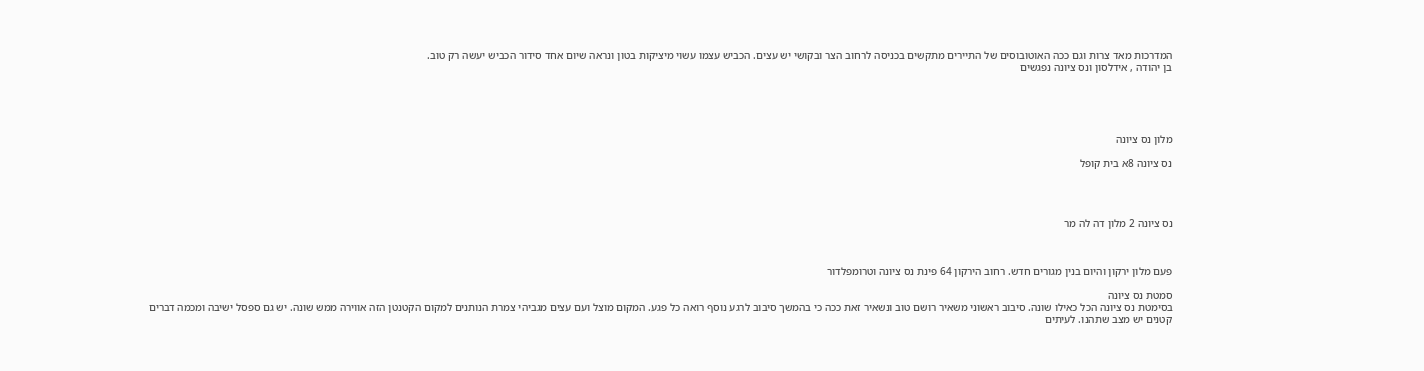המדרכות מאד צרות וגם ככה האוטובוסים של התיירים מתקשים בכניסה לרחוב הצר ובקושי יש עצים. הכביש עצמו עשוי מיציקות בטון ונראה שיום אחד סידור הכביש יעשה רק טוב.
בן יהודה , אידלסון ונס ציונה נפגשים





מלון נס ציונה

נס ציונה 8א בית קופל




נס ציונה 2 מלון דה לה מר



פעם מלון ירקון והיום בנין מגורים חדש. רחוב הירקון 64 פינת נס ציונה וטרומפלדור

סמטת נס ציונה
בסימטת נס ציונה הכל כאילו שונה. סיבוב ראשוני משאיר רושם טוב ונשאיר זאת ככה כי בהמשך סיבוב לרגע נוסף רואה כל פגע. המקום מוצל ועם עצים מגביהי צמרת הנותנים למקום הקטנטן הזה אווירה ממש שונה. יש גם ספסל ישיבה ומכמה דברים קטנים יש מצב שתהנו. לעיתים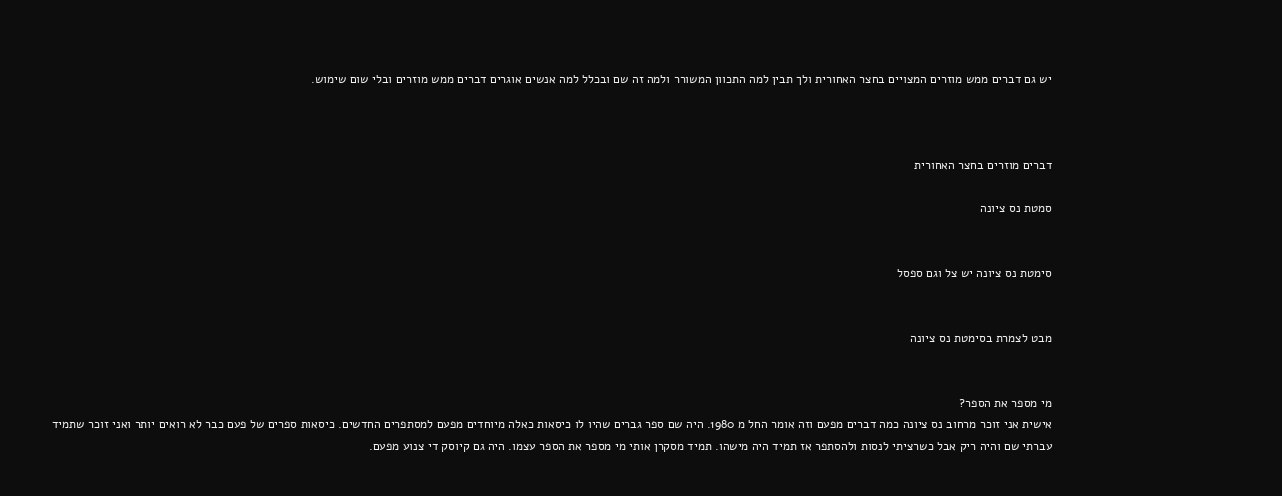יש גם דברים ממש מוזרים המצויים בחצר האחורית ולך תבין למה התכוון המשורר ולמה זה שם ובכלל למה אנשים אוגרים דברים ממש מוזרים ובלי שום שימוש.



דברים מוזרים בחצר האחורית

סמטת נס ציונה


סימטת נס ציונה יש צל וגם ספסל


מבט לצמרת בסימטת נס ציונה


מי מספר את הספר?
אישית אני זוכר מרחוב נס ציונה כמה דברים מפעם וזה אומר החל מ 1980. היה שם ספר גברים שהיו לו כיסאות כאלה מיוחדים מפעם למסתפרים החדשים. כיסאות ספרים של פעם כבר לא רואים יותר ואני זוכר שתמיד עברתי שם והיה ריק אבל כשרציתי לנסות ולהסתפר אז תמיד היה מישהו. תמיד מסקרן אותי מי מספר את הספר עצמו. היה גם קיוסק די צנוע מפעם.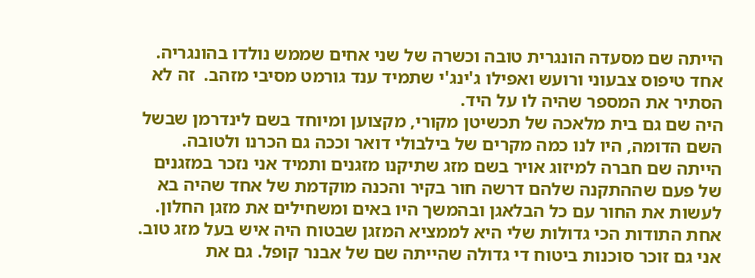הייתה שם מסעדה הונגרית טובה וכשרה של שני אחים שממש נולדו בהונגריה. אחד טיפוס צבעוני ורועש ואפילו ג'ינג'י שתמיד ענד גורמט מסיבי מזהב.  זה לא הסתיר את המספר שהיה לו על היד.
היה שם גם בית מלאכה של תכשיטן מקורי, מקצוען ומיוחד בשם לינדרמן שבשל השם הדומה, היו לנו כמה מקרים של בילבולי דואר וככה גם הכרנו ולטובה.
הייתה שם חברה למיזוג אויר בשם מזג שתיקנו מזגנים ותמיד אני נזכר במזגנים של פעם שההתקנה שלהם דרשה חור בקיר והכנה מוקדמת של אחד שהיה בא לעשות את החור עם כל הבלאגן ובהמשך היו באים ומשחילים את מזגן החלון. אחת התודות הכי גדולות שלי היא לממציא המזגן שבטוח היה איש בעל מזג טוב.
אני גם זוכר סוכנות ביטוח די גדולה שהייתה שם של אבנר קופל. גם את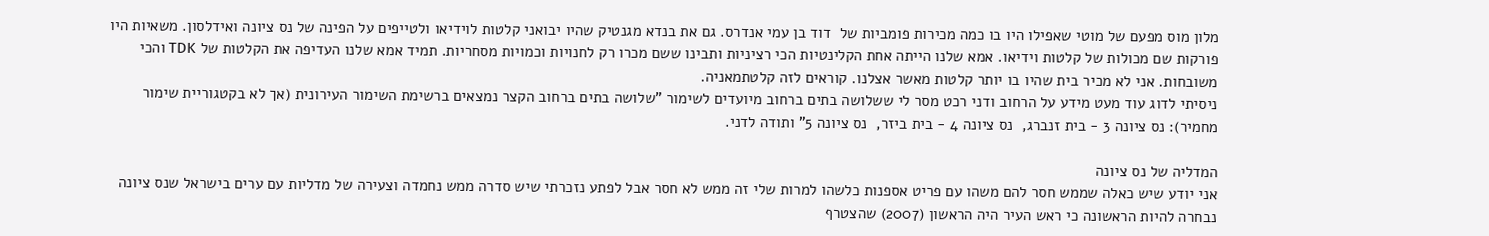מלון מוס מפעם של מוטי שאפילו היו בו כמה מכירות פומביות של  דוד בן עמי אנדרס. גם את בנדא מגנטיק שהיו יבואני קלטות לוידיאו ולטייפים על הפינה של נס ציונה ואידלסון. משאיות היו פורקות שם מכולות של קלטות וידיאו. אמא שלנו הייתה אחת הקלינטיות הכי רציניות ותבינו ששם מכרו רק לחנויות וכמויות מסחריות. תמיד אמא שלנו העדיפה את הקלטות של TDK והכי משובחות. אני לא מכיר בית שהיו בו יותר קלטות מאשר אצלנו. קוראים לזה קלטתמאניה.
ניסיתי לדוג עוד מעט מידע על הרחוב ודני רכט מסר לי ששלושה בתים ברחוב מיועדים לשימור "שלושה בתים ברחוב הקצר נמצאים ברשימת השימור העירונית (אך לא בקטגוריית שימור מחמיר): נס ציונה 3 - בית זנברג,  נס ציונה 4 - בית ביזר,  נס ציונה 5" ותודה לדני.

המדליה של נס ציונה
אני יודע שיש כאלה שממש חסר להם משהו עם פריט אספנות כלשהו למרות שלי זה ממש לא חסר אבל לפתע נזכרתי שיש סדרה ממש נחמדה וצעירה של מדליות עם ערים בישראל שנס ציונה נבחרה להיות הראשונה כי ראש העיר היה הראשון (2007) שהצטרף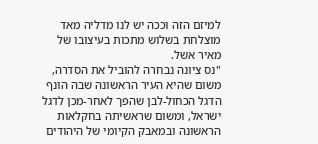למיזם הזה וככה יש לנו מדליה מאד מוצלחת בשלוש מתכות בעיצובו של מאיר אשל.
"נס ציונה נבחרה להוביל את הסדרה, משום שהיא העיר הראשונה שבה הונף הדגל הכחול-לבן שהפך לאחר-מכן לדגל ישראל, ומשום שראשיתה בחקלאות הראשונה ובמאבק הקיומי של היהודים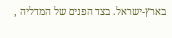בארץ-ישראל. בצד הפנים של המדליה ,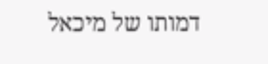דמותו של מיכאל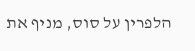הלפרין על סוס, מניף את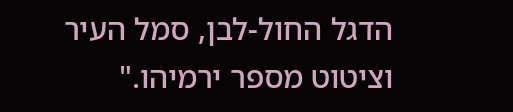הדגל החול-לבן, סמל העיר וציטוט מספר ירמיהו."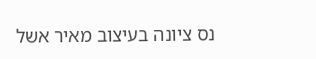נס ציונה בעיצוב מאיר אשל